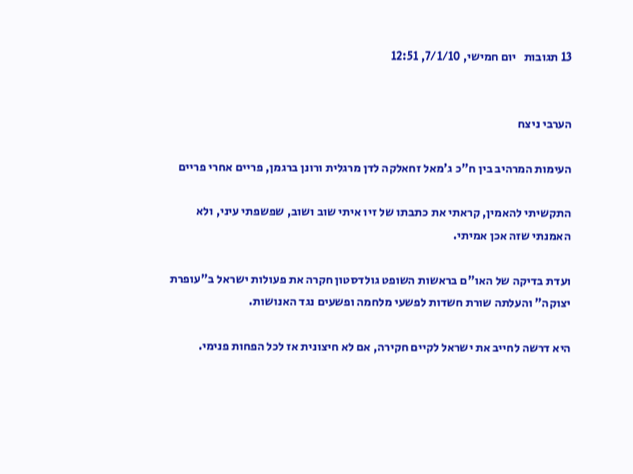13 תגובות   יום חמישי, 7/1/10, 12:51


הערבי ניצח

העימות המרהיב בין ח"כ ג'מאל זחאלקה לדן מרגלית ורונן ברגמן, פריים אחרי פריים

התקשיתי להאמין, קראתי את כתבתו של זיו איתי שוב ושוב, שפשפתי עיני, ולא האמנתי שזה אכן אמיתי.

ועדת בדיקה של האו"ם בראשות השופט גולדסטון חקרה את פעולות ישראל ב"עופרת יצוקה" והעלתה שורת חשדות לפשעי מלחמה ופשעים נגד האנושות.

היא דרשה לחייב את ישראל לקיים חקירה, אם לא חיצונית אז לכל הפחות פנימי.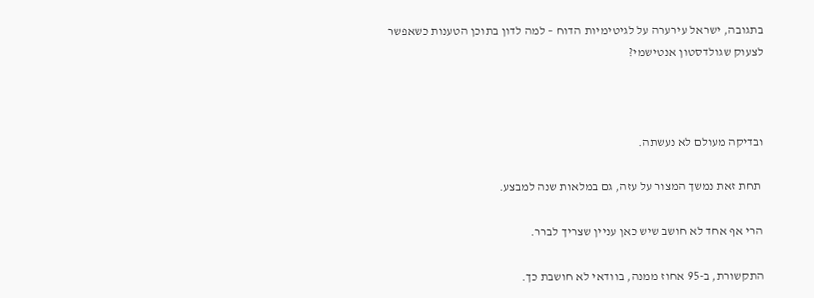בתגובה, ישראל עירערה על לגיטימיות הדוח – למה לדון בתוכן הטענות כשאפשר לצעוק שגולדסטון אנטישמי?



ובדיקה מעולם לא נעשתה.

 תחת זאת נמשך המצור על עזה, גם במלאות שנה למבצע.

הרי אף אחד לא חושב שיש כאן עניין שצריך לברר.

התקשורת, ב-95 אחוז ממנה, בוודאי לא חושבת כך.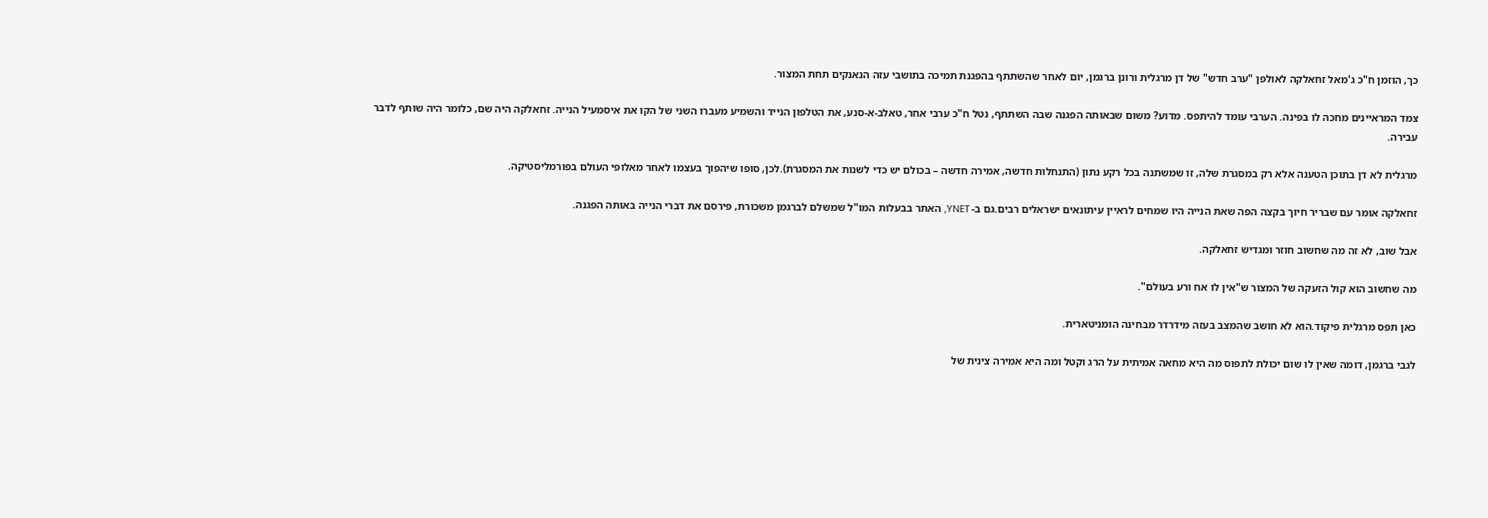כך, הוזמן ח"כ ג'מאל זחאלקה לאולפן "ערב חדש" של דן מרגלית ורונן ברגמן, יום לאחר שהשתתף בהפגנת תמיכה בתושבי עזה הנאנקים תחת המצור.

צמד המראיינים מחכה לו בפינה. הערבי עומד להיתפס. מדוע? משום שבאותה הפגנה שבה השתתף, נטל ח"כ ערבי אחר, טאלב-א-סנע, את הטלפון הנייד והשמיע מעברו השני של הקו את איסמעיל הנייה. זחאלקה היה שם, כלומר היה שותף לדבר עבירה.

מרגלית לא דן בתוכן הטענה אלא רק במסגרת שלה, זו שמשתנה בכל רקע נתון (התנחלות חדשה, אמירה חדשה – בכולם יש כדי לשנות את המסגרת).לכן, סופו שיהפוך בעצמו לאחר מאלופי העולם בפורמליסטיקה.

זחאלקה אומר עם שבריר חיוך בקצה הפה שאת הנייה היו שמחים לראיין עיתונאים ישראלים רבים.גם ב- YNET, האתר בבעלות המו"ל שמשלם לברגמן משכורת, פירסם את דברי הנייה באותה הפגנה.

אבל שוב, לא זה מה שחשוב חוזר ומגדיש זחאלקה.

מה שחשוב הוא קול הזעקה של המצור ש"אין לו אח ורע בעולם".

כאן תפס מרגלית פיקוד.הוא לא חושב שהמצב בעזה מידרדר מבחינה הומניטארית.

לגבי ברגמן, דומה שאין לו שום יכולת לתפוס מה היא מחאה אמיתית על הרג וקטל ומה היא אמירה צינית של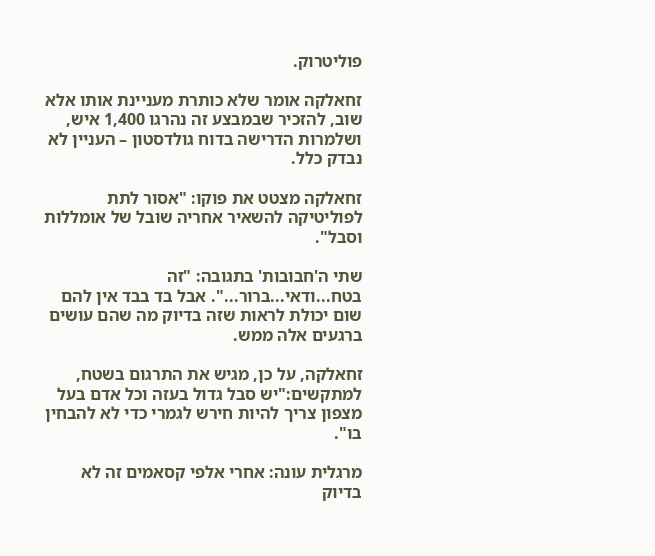פוליטרוק.

זחאלקה אומר שלא כותרת מעניינת אותו אלא שוב, להזכיר שבמבצע זה נהרגו 1,400 איש, ושלמרות הדרישה בדוח גולדסטון – העניין לא נבדק כלל.

זחאלקה מצטט את פוקו: "אסור לתת לפוליטיקה להשאיר אחריה שובל של אומללות וסבל".

שתי ה'חבובות' בתגובה: "זה בטח...ודאי...ברור...". אבל בד בבד אין להם שום יכולת לראות שזה בדיוק מה שהם עושים ברגעים אלה ממש.

זחאלקה, על כן, מגיש את התרגום בשטח, למתקשים:"יש סבל גדול בעזה וכל אדם בעל מצפון צריך להיות חירש לגמרי כדי לא להבחין בו".

מרגלית עונה: אחרי אלפי קסאמים זה לא בדיוק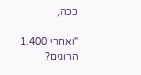ככה,

"ואחרי 1.400 הרוגים?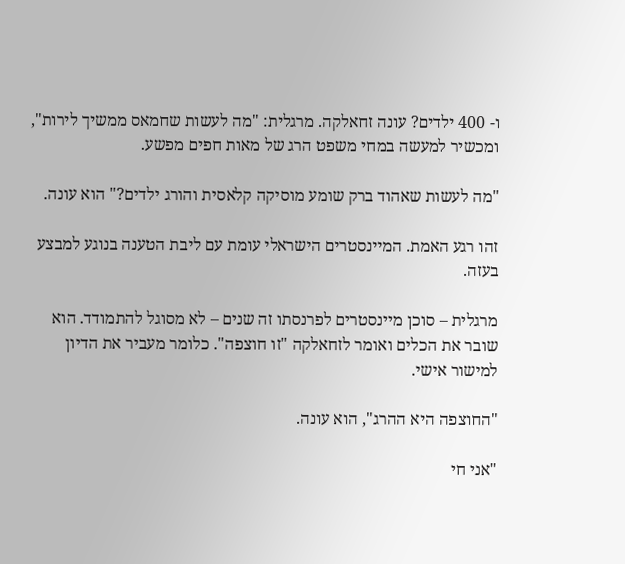ו- 400 ילדים? עונה זחאלקה. מרגלית: "מה לעשות שחמאס ממשיך לירות", ומכשיר למעשה במחי משפט הרג של מאות חפים מפשע.

"מה לעשות שאהוד ברק שומע מוסיקה קלאסית והורג ילדים?" הוא עונה.

זהו רגע האמת. המיינסטרים הישראלי עומת עם ליבת הטענה בנוגע למבצע בעזה.

מרגלית – סוכן מיינסטרים לפרנסתו זה שנים – לא מסוגל להתמודד. הוא שובר את הכלים ואומר לזחאלקה "זו חוצפה". כלומר מעביר את הדיון למישור אישי.

"החוצפה היא ההרג", הוא עונה.

"אני חי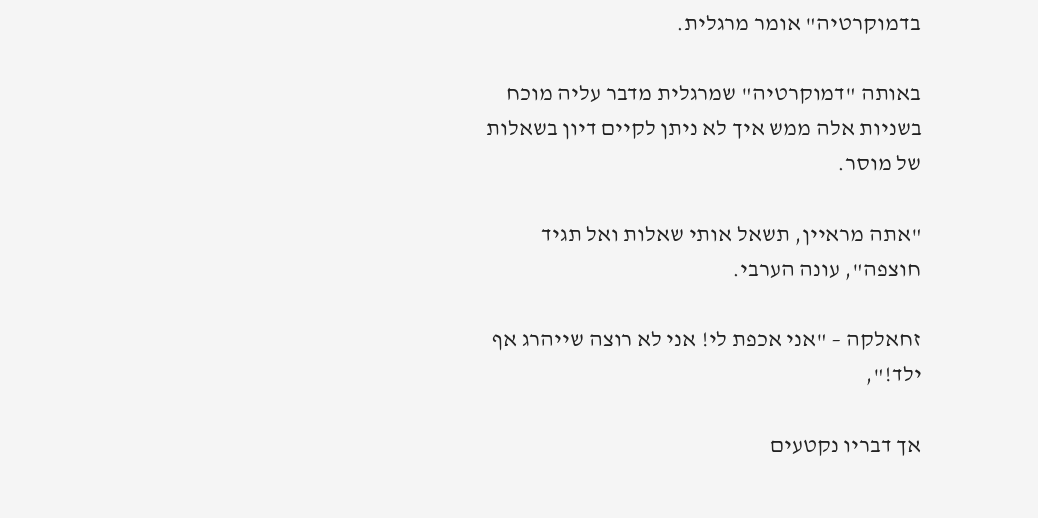בדמוקרטיה" אומר מרגלית.

באותה "דמוקרטיה" שמרגלית מדבר עליה מוכח בשניות אלה ממש איך לא ניתן לקיים דיון בשאלות של מוסר.

"אתה מראיין, תשאל אותי שאלות ואל תגיד חוצפה", עונה הערבי.

זחאלקה – "אני אכפת לי! אני לא רוצה שייהרג אף ילד!",

אך דבריו נקטעים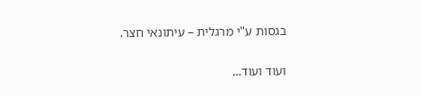בגסות ע"י מרגלית – עיתונאי חצר.

ועוד ועוד...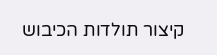קיצור תולדות הכיבוש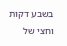בשבע דקות וחצי של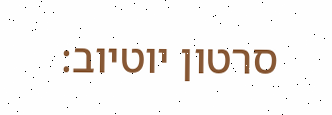סרטון יוטיוב: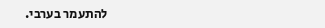להתעמר בערבי.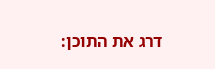דרג את התוכן: